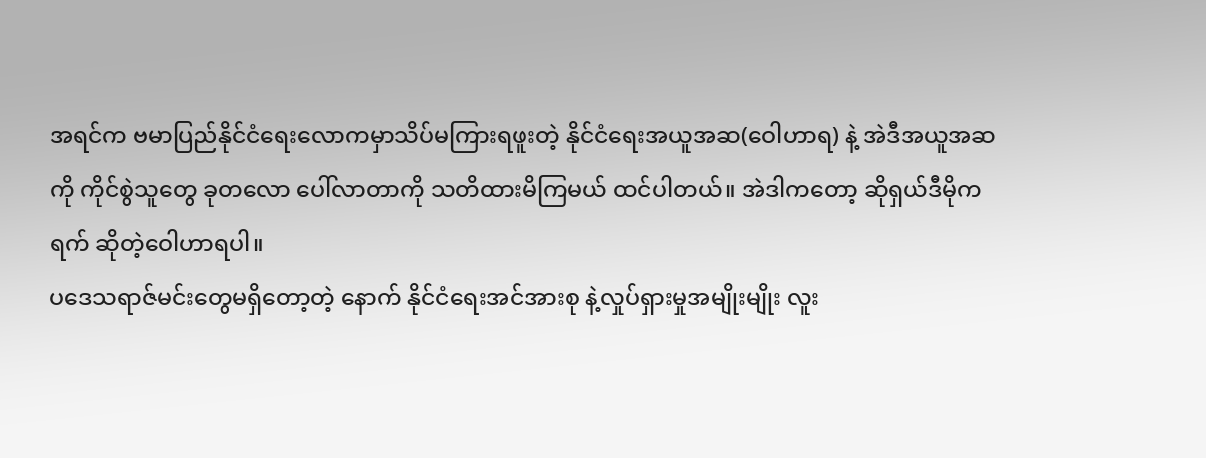အရင်က ဗမာပြည်နိုင်ငံရေးလောကမှာသိပ်မကြားရဖူးတဲ့ နိုင်ငံရေးအယူအဆ(ဝေါဟာရ) နဲ့ အဲဒီအယူအဆကို ကိုင်စွဲသူတွေ ခုတလော ပေါ်လာတာကို သတိထားမိကြမယ် ထင်ပါတယ်။ အဲဒါကတော့ ဆိုရှယ်ဒီမိုကရက် ဆိုတဲ့ဝေါဟာရပါ။
ပဒေသရာဇ်မင်းတွေမရှိတော့တဲ့ နောက် နိုင်ငံရေးအင်အားစု နဲ့လှုပ်ရှားမှုအမျိုးမျိုး လူး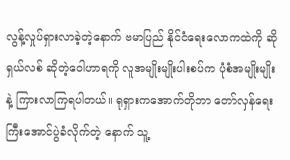လွန့်လှုပ်ရှားလာခဲ့တဲ့နောက် ဗမာပြည် နိုင်ငံရေးလောကထဲကို ဆိုရှယ်လစ် ဆိုတဲ့ဝေါဟာရကို လူအမျိုးမျိုးပါးစပ်က ပုံစံအမျိုးမျိုးနဲ့ ကြားလာကြရပါတယ်။ ရုရှားကအောက်တိုဘာ တော်လှန်ရေးကြီးအောင်ပွဲခံလိုက်တဲ့ နောက် သူ့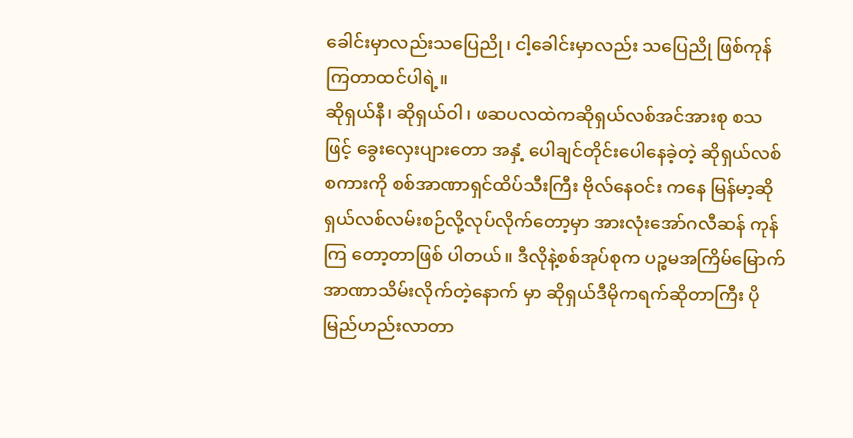ခေါင်းမှာလည်းသပြေညို၊ ငါ့ခေါင်းမှာလည်း သပြေညို ဖြစ်ကုန်ကြတာထင်ပါရဲ့။
ဆိုရှယ်နီ၊ ဆိုရှယ်ဝါ၊ ဖဆပလထဲကဆိုရှယ်လစ်အင်အားစု စသဖြင့် ခွေးလှေးပျားတော အနှံ့ ပေါချင်တိုင်းပေါနေခဲ့တဲ့ ဆိုရှယ်လစ်စကားကို စစ်အာဏာရှင်ထိပ်သီးကြီး ဗိုလ်နေဝင်း ကနေ မြန်မာ့ဆိုရှယ်လစ်လမ်းစဉ်လို့လုပ်လိုက်တော့မှာ အားလုံးအော်ဂလီဆန် ကုန်ကြ တော့တာဖြစ် ပါတယ်။ ဒီလိုနဲ့စစ်အုပ်စုက ပဉ္စမအကြိမ်မြောက် အာဏာသိမ်းလိုက်တဲ့နောက် မှာ ဆိုရှယ်ဒီမိုကရက်ဆိုတာကြီး ပိုမြည်ဟည်းလာတာ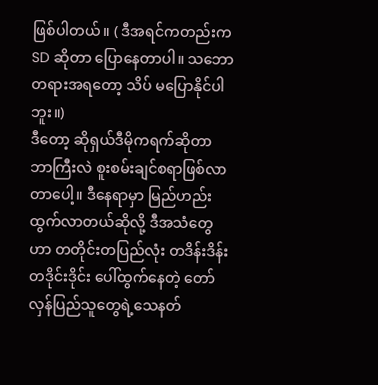ဖြစ်ပါတယ်။ ( ဒီအရင်ကတည်းက SD ဆိုတာ ပြောနေတာပါ။ သဘောတရားအရတော့ သိပ် မပြောနိုင်ပါဘူး။)
ဒီတော့ ဆိုရှယ်ဒီမိုကရက်ဆိုတာ ဘာကြီးလဲ စူးစမ်းချင်စရာဖြစ်လာတာပေါ့။ ဒီနေရာမှာ မြည်ဟည်းထွက်လာတယ်ဆိုလို့ ဒီအသံတွေဟာ တတိုင်းတပြည်လုံး တဒိန်းဒိန်းတဒိုင်းဒိုင်း ပေါ်ထွက်နေတဲ့ တော်လှန်ပြည်သူတွေရဲ့သေနတ်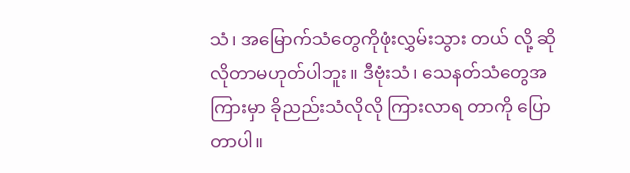သံ၊ အမြောက်သံတွေကိုဖုံးလွှမ်းသွား တယ် လို့ ဆိုလိုတာမဟုတ်ပါဘူး။ ဒီဗုံးသံ၊ သေနတ်သံတွေအကြားမှာ ခိုညည်းသံလိုလို ကြားလာရ တာကို ပြောတာပါ။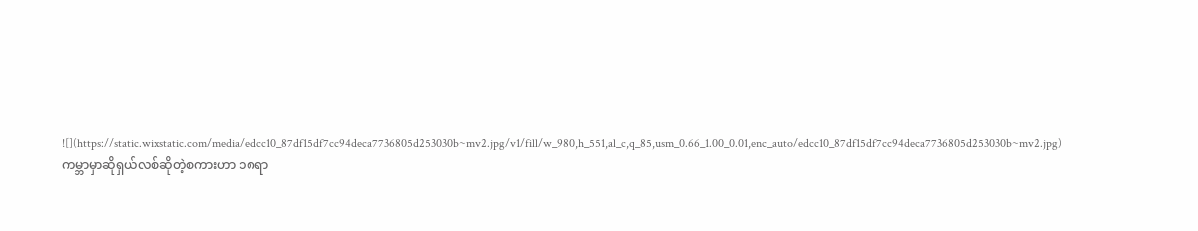![](https://static.wixstatic.com/media/edcc10_87df15df7cc94deca7736805d253030b~mv2.jpg/v1/fill/w_980,h_551,al_c,q_85,usm_0.66_1.00_0.01,enc_auto/edcc10_87df15df7cc94deca7736805d253030b~mv2.jpg)
ကမ္ဘာမှာဆိုရှယ်လစ်ဆိုတဲ့စကားဟာ ၁၈ရာ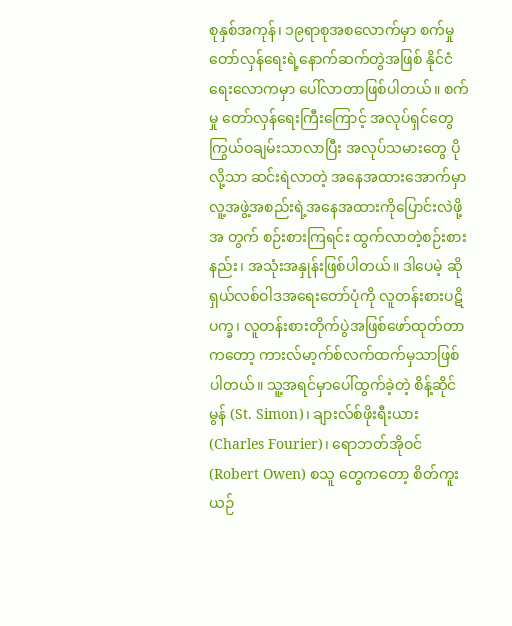စုနှစ်အကုန်၊ ၁၉ရာစုအစလောက်မှာ စက်မှု တော်လှန်ရေးရဲ့နောက်ဆက်တွဲအဖြစ် နိုင်ငံရေးလောကမှာ ပေါ်လာတာဖြစ်ပါတယ်။ စက်မှု တော်လှန်ရေးကြီးကြောင့် အလုပ်ရှင်တွေကြွယ်ဝချမ်းသာလာပြီး အလုပ်သမားတွေ ပိုလို့သာ ဆင်းရဲလာတဲ့ အနေအထားအောက်မှာ လူ့အဖွဲ့အစည်းရဲ့အနေအထားကိုပြောင်းလဲဖို့အ တွက် စဉ်းစားကြရင်း ထွက်လာတဲ့စဉ်းစားနည်း၊ အသုံးအနှုန်းဖြစ်ပါတယ်။ ဒါပေမဲ့ ဆို ရှယ်လစ်ဝါဒအရေးတော်ပုံကို လူတန်းစားပဋိပက္ခ၊ လူတန်းစားတိုက်ပွဲအဖြစ်ဖော်ထုတ်တာ ကတော့ ကားလ်မာ့က်စ်လက်ထက်မှသာဖြစ်ပါတယ်။ သူ့အရင်မှာပေါ်ထွက်ခဲ့တဲ့ စိန့်ဆိုင်မွန် (St. Simon)၊ ချားလ်စ်ဖိုးရီးယား(Charles Fourier)၊ ရောဘတ်အိုဝင်(Robert Owen) စသူ တွေကတော့ စိတ်ကူးယဉ်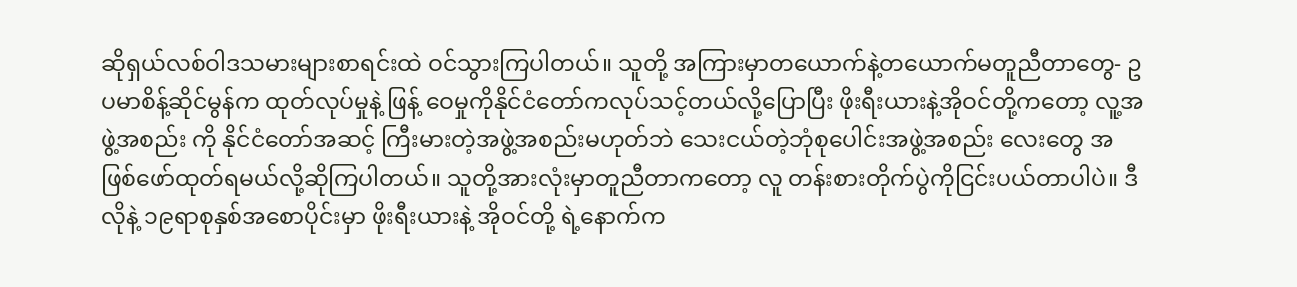ဆိုရှယ်လစ်ဝါဒသမားများစာရင်းထဲ ဝင်သွားကြပါတယ်။ သူတို့ အကြားမှာတယောက်နဲ့တယောက်မတူညီတာတွေ- ဥပမာစိန့်ဆိုင်မွန်က ထုတ်လုပ်မှုနဲ့ ဖြန့် ဝေမှုကိုနိုင်ငံတော်ကလုပ်သင့်တယ်လို့ပြောပြီး ဖိုးရီးယားနဲ့အိုဝင်တို့ကတော့ လူ့အဖွဲ့အစည်း ကို နိုင်ငံတော်အဆင့် ကြီးမားတဲ့အဖွဲ့အစည်းမဟုတ်ဘဲ သေးငယ်တဲ့ဘုံစုပေါင်းအဖွဲ့အစည်း လေးတွေ အဖြစ်ဖော်ထုတ်ရမယ်လို့ဆိုကြပါတယ်။ သူတို့အားလုံးမှာတူညီတာကတော့ လူ တန်းစားတိုက်ပွဲကိုငြင်းပယ်တာပါပဲ။ ဒီလိုနဲ့ ၁၉ရာစုနှစ်အစောပိုင်းမှာ ဖိုးရီးယားနဲ့ အိုဝင်တို့ ရဲ့နောက်က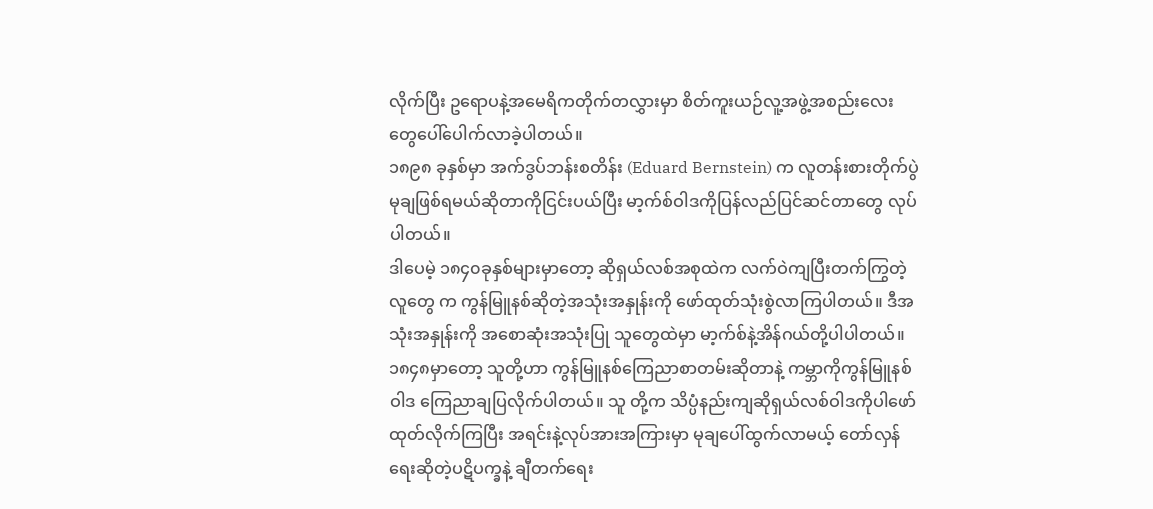လိုက်ပြီး ဥရောပနဲ့အမေရိကတိုက်တလွှားမှာ စိတ်ကူးယဉ်လူ့အဖွဲ့အစည်းလေး တွေပေါ်ပေါက်လာခဲ့ပါတယ်။
၁၈၉၈ ခုနှစ်မှာ အက်ဒွပ်ဘန်းစတိန်း (Eduard Bernstein) က လူတန်းစားတိုက်ပွဲ မုချဖြစ်ရမယ်ဆိုတာကိုငြင်းပယ်ပြီး မာ့က်စ်ဝါဒကိုပြန်လည်ပြင်ဆင်တာတွေ လုပ်ပါတယ်။
ဒါပေမဲ့ ၁၈၄၀ခုနှစ်များမှာတော့ ဆိုရှယ်လစ်အစုထဲက လက်ဝဲကျပြီးတက်ကြွတဲ့လူတွေ က ကွန်မြူနစ်ဆိုတဲ့အသုံးအနှုန်းကို ဖော်ထုတ်သုံးစွဲလာကြပါတယ်။ ဒီအသုံးအနှုန်းကို အစောဆုံးအသုံးပြု သူတွေထဲမှာ မာ့က်စ်နဲ့အိန်ဂယ်တို့ပါပါတယ်။ ၁၈၄၈မှာတော့ သူတို့ဟာ ကွန်မြူနစ်ကြေညာစာတမ်းဆိုတာနဲ့ ကမ္ဘာကိုကွန်မြူနစ်ဝါဒ ကြေညာချပြလိုက်ပါတယ်။ သူ တို့က သိပ္ပံနည်းကျဆိုရှယ်လစ်ဝါဒကိုပါဖော်ထုတ်လိုက်ကြပြီး အရင်းနဲ့လုပ်အားအကြားမှာ မုချပေါ်ထွက်လာမယ့် တော်လှန်ရေးဆိုတဲ့ပဋိပက္ခနဲ့ ချီတက်ရေး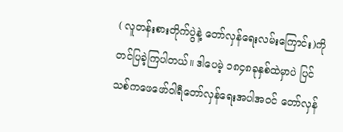( လူတန်းစားတိုက်ပွဲနဲ့ တော်လှန်ရေးလမ်းကြောင်း)ကို တင်ပြခဲ့ကြပါတယ်။ ဒါပေမဲ့ ၁၈၄၈ခုနှစ်ထဲမှာပဲ ပြင်သစ်ကဖေဖော်ဝါရီတော်လှန်ရေးအပါအဝင် တော်လှန်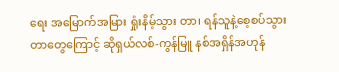ရေး အမြောက်အမြား ရှုံးနိမ့်သွား တာ၊ ရန်သူနဲ့စေ့စပ်သွားတာတွေကြောင့် ဆိုရှယ်လစ်-ကွန်မြူ နစ်အရှိန်အဟုန်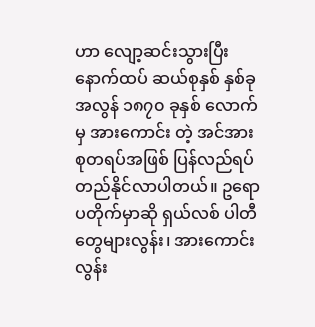ဟာ လျော့ဆင်းသွားပြီး နောက်ထပ် ဆယ်စုနှစ် နှစ်ခုအလွန် ၁၈၇၀ ခုနှစ် လောက်မှ အားကောင်း တဲ့ အင်အားစုတရပ်အဖြစ် ပြန်လည်ရပ်တည်နိုင်လာပါတယ်။ ဥရောပတိုက်မှာဆို ရှယ်လစ် ပါတီတွေများလွန်း၊ အားကောင်းလွန်း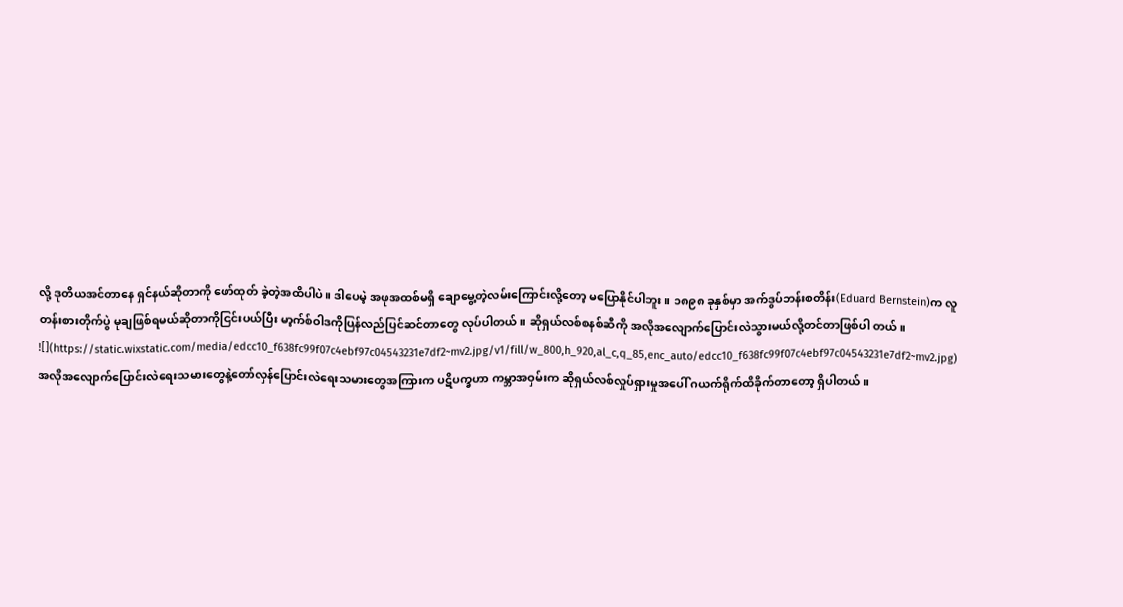လို့ ဒုတိယအင်တာနေ ရှင်နယ်ဆိုတာကို ဖော်ထုတ် ခဲ့တဲ့အထိပါပဲ။ ဒါပေမဲ့ အဖုအထစ်မရှိ ချောမွေ့တဲ့လမ်းကြောင်းလို့တော့ မပြောနိုင်ပါဘူး။ ၁၈၉၈ ခုနှစ်မှာ အက်ဒွပ်ဘန်းစတိန်း(Eduard Bernstein)က လူတန်းစားတိုက်ပွဲ မုချဖြစ်ရမယ်ဆိုတာကိုငြင်းပယ်ပြီး မာ့က်စ်ဝါဒကိုပြန်လည်ပြင်ဆင်တာတွေ လုပ်ပါတယ်။ ဆိုရှယ်လစ်စနစ်ဆီကို အလိုအလျောက်ပြောင်းလဲသွားမယ်လို့တင်တာဖြစ်ပါ တယ်။
![](https://static.wixstatic.com/media/edcc10_f638fc99f07c4ebf97c04543231e7df2~mv2.jpg/v1/fill/w_800,h_920,al_c,q_85,enc_auto/edcc10_f638fc99f07c4ebf97c04543231e7df2~mv2.jpg)
အလိုအလျောက်ပြောင်းလဲရေးသမားတွေနဲ့တော်လှန်ပြောင်းလဲရေးသမားတွေအကြားက ပဋိပက္ခဟာ ကမ္ဘာအဝှမ်းက ဆိုရှယ်လစ်လှုပ်ရှားမှုအပေါ် ဂယက်ရိုက်ထိခိုက်တာတော့ ရှိပါတယ်။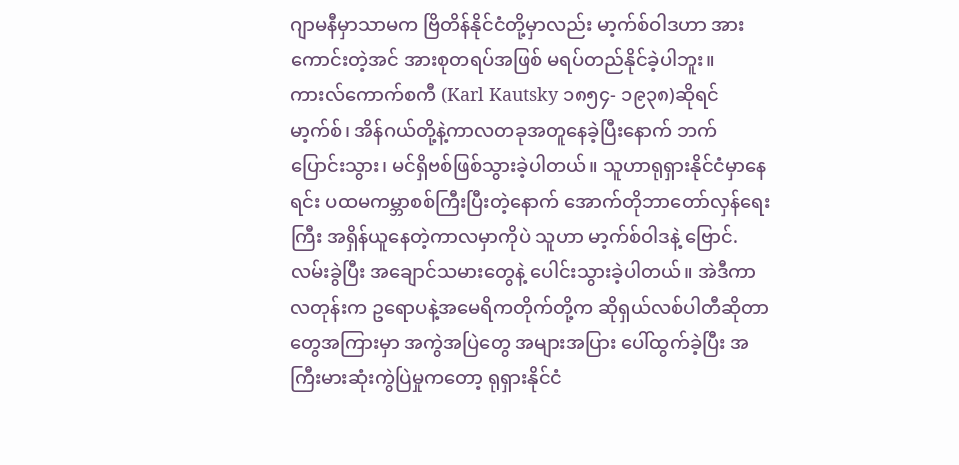ဂျာမနီမှာသာမက ဗြိတိန်နိုင်ငံတို့မှာလည်း မာ့က်စ်ဝါဒဟာ အားကောင်းတဲ့အင် အားစုတရပ်အဖြစ် မရပ်တည်နိုင်ခဲ့ပါဘူး။ ကားလ်ကောက်စကီ (Karl Kautsky ၁၈၅၄- ၁၉၃၈)ဆိုရင် မာ့က်စ်၊ အိန်ဂယ်တို့နဲ့ကာလတခုအတူနေခဲ့ပြီးနောက် ဘက်ပြောင်းသွား၊ မင်ရှိဗစ်ဖြစ်သွားခဲ့ပါတယ်။ သူဟာရုရှားနိုင်ငံမှာနေရင်း ပထမကမ္ဘာစစ်ကြီးပြီးတဲ့နောက် အောက်တိုဘာတော်လှန်ရေးကြီး အရှိန်ယူနေတဲ့ကာလမှာကိုပဲ သူဟာ မာ့က်စ်ဝါဒနဲ့ ဗြောင်.လမ်းခွဲပြီး အချောင်သမားတွေနဲ့ ပေါင်းသွားခဲ့ပါတယ်။ အဲဒီကာလတုန်းက ဥရောပနဲ့အမေရိကတိုက်တို့က ဆိုရှယ်လစ်ပါတီဆိုတာတွေအကြားမှာ အကွဲအပြဲတွေ အများအပြား ပေါ်ထွက်ခဲ့ပြီး အကြီးမားဆုံးကွဲပြဲမှုကတော့ ရုရှားနိုင်ငံ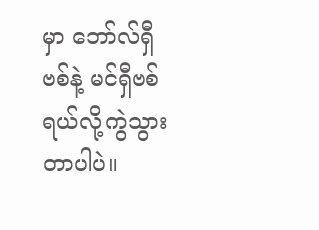မှာ ဘော်လ်ရှီဗစ်နဲ့ မင်ရှီဗစ်ရယ်လို့ကွဲသွားတာပါပဲ။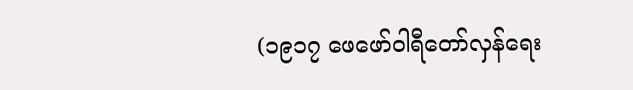(၁၉၁၇ ဖေဖော်ဝါရီတော်လှန်ရေး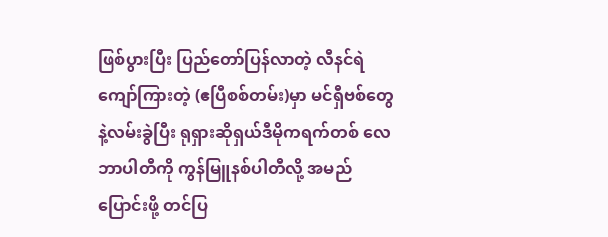ဖြစ်ပွားပြီး ပြည်တော်ပြန်လာတဲ့ လီနင်ရဲ ကျော်ကြားတဲ့ (ဧပြီစစ်တမ်း)မှာ မင်ရှီဗစ်တွေနဲ့လမ်းခွဲပြီး ရုရှားဆိုရှယ်ဒီမိုကရက်တစ် လေဘာပါတီကို ကွန်မြူနစ်ပါတီလို့ အမည်ပြောင်းဖို့ တင်ပြ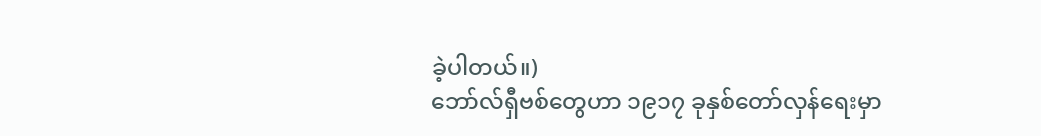ခဲ့ပါတယ်။)
ဘော်လ်ရှီဗစ်တွေဟာ ၁၉၁၇ ခုနှစ်တော်လှန်ရေးမှာ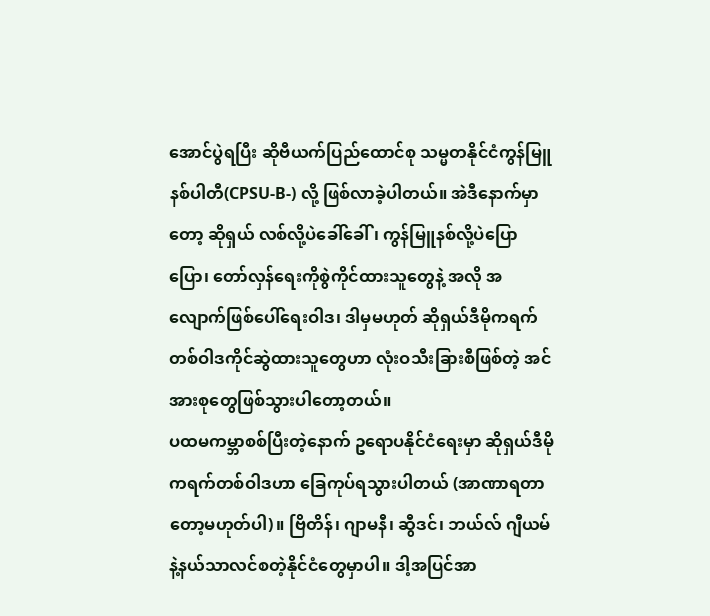အောင်ပွဲရပြီး ဆိုဗီယက်ပြည်ထောင်စု သမ္မတနိုင်ငံကွန်မြူနစ်ပါတီ(CPSU-B-) လို့ ဖြစ်လာခဲ့ပါတယ်။ အဲဒီနောက်မှာတော့ ဆိုရှယ် လစ်လို့ပဲခေါ်ခေါ်၊ ကွန်မြူနစ်လို့ပဲပြောပြော၊ တော်လှန်ရေးကိုစွဲကိုင်ထားသူတွေနဲ့ အလို အလျောက်ဖြစ်ပေါ်ရေးဝါဒ၊ ဒါမှမဟုတ် ဆိုရှယ်ဒီမိုကရက်တစ်ဝါဒကိုင်ဆွဲထားသူတွေဟာ လုံးဝသီးခြားစီဖြစ်တဲ့ အင်အားစုတွေဖြစ်သွားပါတော့တယ်။
ပထမကမ္ဘာစစ်ပြီးတဲ့နောက် ဥရောပနိုင်ငံရေးမှာ ဆိုရှယ်ဒီမိုကရက်တစ်ဝါဒဟာ ခြေကုပ်ရသွားပါတယ် (အာဏာရတာတော့မဟုတ်ပါ)။ ဗြိတိန်၊ ဂျာမနီ၊ ဆွီဒင်၊ ဘယ်လ် ဂျီယမ်နဲ့နယ်သာလင်စတဲ့နိုင်ငံတွေမှာပါ။ ဒါ့အပြင်အာ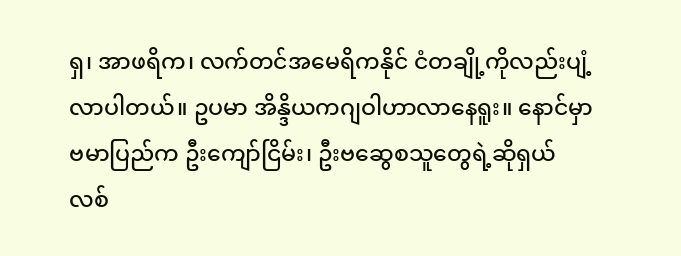ရှ၊ အာဖရိက၊ လက်တင်အမေရိကနိုင် ငံတချို့ကိုလည်းပျံ့လာပါတယ်။ ဥပမာ အိန္ဒိယကဂျဝါဟာလာနေရူး။ နောင်မှာဗမာပြည်က ဦးကျော်ငြိမ်း၊ ဦးဗဆွေစသူတွေရဲ့ဆိုရှယ်လစ်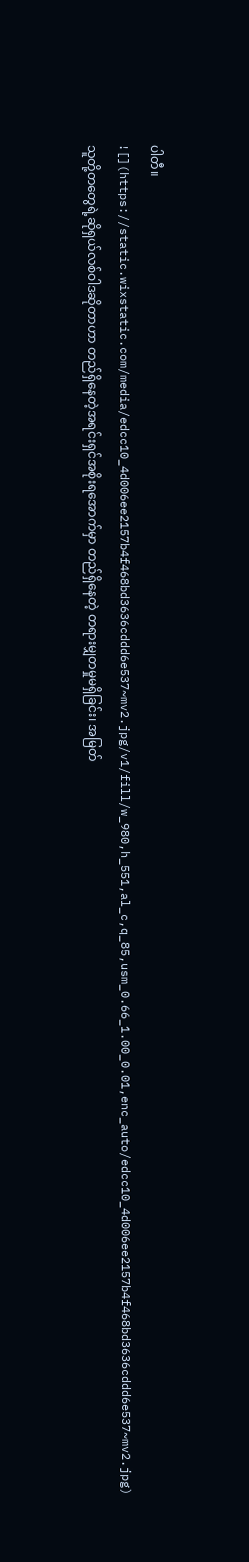ပါတီ။
![](https://static.wixstatic.com/media/edcc10_4d006ee2157b4f468bd3636cddd6e537~mv2.jpg/v1/fill/w_980,h_551,al_c,q_85,usm_0.66_1.00_0.01,enc_auto/edcc10_4d006ee2157b4f468bd3636cddd6e537~mv2.jpg)
သူတို့တတွေရဲ့ဆိုရှယ်လစ်ဝါဒဆိုတာဟာ တည်ရှိနေတဲ့အရင်းရှင်အစိုးရအောက်မှာ တည်ရှိနေတဲ့ တရားမျှတမှုမရှိခြင်း၊ အမြတ်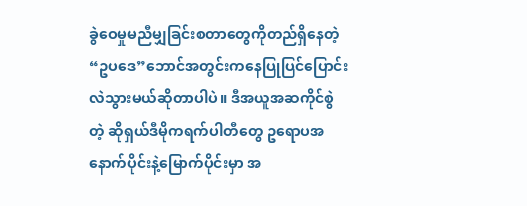ခွဲဝေမှုမညီမျှခြင်းစတာတွေကိုတည်ရှိနေတဲ့ “ဥပဒေ”ဘောင်အတွင်းကနေပြုပြင်ပြောင်းလဲသွားမယ်ဆိုတာပါပဲ။ ဒီအယူအဆကိုင်စွဲတဲ့ ဆိုရှယ်ဒီမိုကရက်ပါတီတွေ ဥရောပအနောက်ပိုင်းနဲ့မြောက်ပိုင်းမှာ အ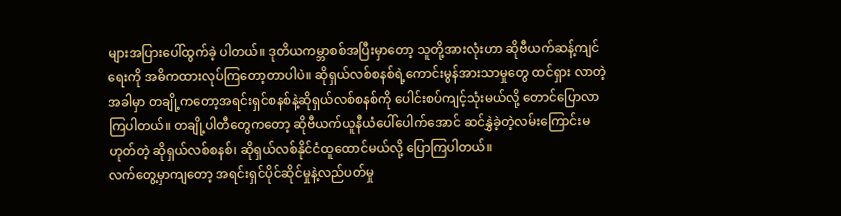များအပြားပေါ်ထွက်ခဲ့ ပါတယ်။ ဒုတိယကမ္ဘာစစ်အပြီးမှာတော့ သူတို့အားလုံးဟာ ဆိုဗီယက်ဆန့်ကျင်ရေးကို အဓိကထားလုပ်ကြတော့တာပါပဲ။ ဆိုရှယ်လစ်စနစ်ရဲ့ကောင်းမွန်အားသာမှုတွေ ထင်ရှား လာတဲ့အခါမှာ တချို့ကတော့အရင်းရှင်စနစ်နဲ့ဆိုရှယ်လစ်စနစ်ကို ပေါင်းစပ်ကျင့်သုံးမယ်လို့ တောင်ပြောလာကြပါတယ်။ တချို့ပါတီတွေကတော့ ဆိုဗီယက်ယူနီယံပေါ်ပေါက်အောင် ဆင်နွှဲခဲ့တဲ့လမ်းကြောင်းမဟုတ်တဲ့ ဆိုရှယ်လစ်စနစ်၊ ဆိုရှယ်လစ်နိုင်ငံထူထောင်မယ်လို့ ပြောကြပါတယ်။
လက်တွေ့မှာကျတော့ အရင်းရှင်ပိုင်ဆိုင်မှုနဲ့လည်ပတ်မှု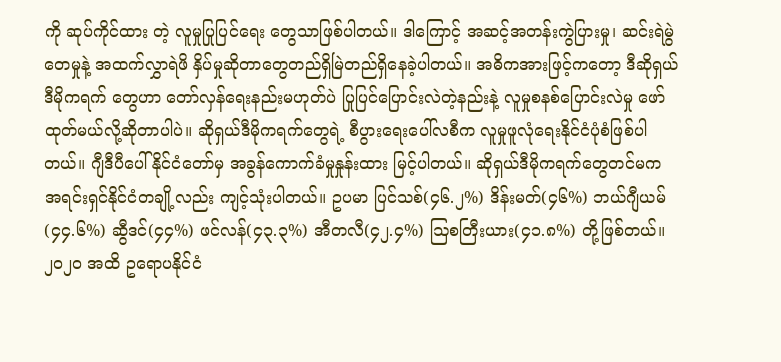ကို ဆုပ်ကိုင်ထား တဲ့ လူမှုပြုပြင်ရေး တွေသာဖြစ်ပါတယ်။ ဒါကြောင့် အဆင့်အတန်းကွဲပြားမှု၊ ဆင်းရဲမွဲတေမှုနဲ့ အထက်လွှာရဲဖိ နှိပ်မှုဆိုတာတွေတည်ရှိမြဲတည်ရှိနေခဲ့ပါတယ်။ အဓိကအားဖြင့်ကတော့ ဒီဆိုရှယ်ဒီမိုကရက် တွေဟာ တော်လှန်ရေးနည်းမဟုတ်ပဲ ပြုပြင်ပြောင်းလဲတဲ့နည်းနဲ့ လူမှုစနစ်ပြောင်းလဲမှု ဖော်ထုတ်မယ်လို့ဆိုတာပါပဲ။ ဆိုရှယ်ဒီမိုကရက်တွေရဲ့ စီပွားရေးပေါ်လစီက လူမှုဖူလုံရေးနိုင်ငံပုံစံဖြစ်ပါတယ်။ ဂျီဒီပီပေါ် နိုင်ငံတော်မှ အခွန်ကောက်ခံမှုနှုန်းထား မြင့်ပါတယ်။ ဆိုရှယ်ဒီမိုကရက်တွေတင်မက အရင်းရှင်နိုင်ငံတချို့လည်း ကျင့်သုံးပါတယ်။ ဥပမာ ပြင်သစ်(၄၆.၂%) ဒိန်းမတ်(၄၆%) ဘယ်ဂျီယမ်(၄၄.၆%) ဆွီဒင်(၄၄%) ဖင်လန်(၄၃.၃%) အီတလီ(၄၂.၄%) ဩစတြီးယား(၄၁.၈%) တို့ဖြစ်တယ်။ ၂၀၂၀ အထိ ဥရောပနိုင်ငံ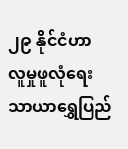၂၉ နိုင်ငံဟာ လူမှုဖူလုံရေး သာယာရွှေပြည်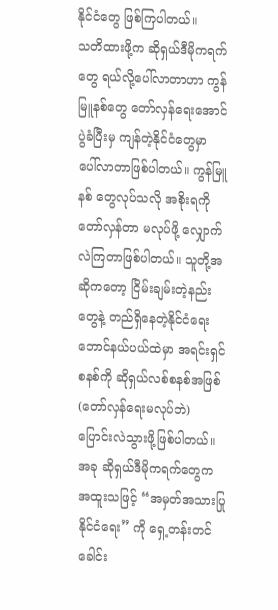နိုင်ငံတွေ ဖြစ်ကြပါတယ်။
သတိထားဖို့က ဆိုရှယ်ဒီမိုကရက်တွေ ရယ်လို့ပေါ်လာတာဟာ ကွန်မြူနစ်တွေ တော်လှန်ရေးအောင်ပွဲခံပြီးမှ ကျန်တဲ့နိုင်ငံတွေမှာ ပေါ်လာတာဖြစ်ပါတယ်။ ကွန်မြူနစ် တွေလုပ်သလို အစိုးရကိုတော်လှန်တာ မလုပ်ဖို့ လျှောက်လဲကြတာဖြစ်ပါတယ်။ သူတို့အဆိုကတော့ ငြိမ်းချမ်းတဲ့နည်းတွေနဲ့ တည်ရှိနေတဲ့နိုင်ငံရေး ဘောင်နယ်ပယ်ထဲမှာ အရင်းရှင်စနစ်ကို ဆိုရှယ်လစ်စနစ်အဖြစ် (တော်လှန်ရေးမလုပ်ဘဲ) ပြောင်းလဲသွားဖို့ဖြစ်ပါတယ်။ အခု ဆိုရှယ်ဒီမိုကရက်တွေက အထူးသဖြင့် “အမှတ်အသားပြုနိုင်ငံရေး” ကို ရှေ့တန်းတင် ခေါင်း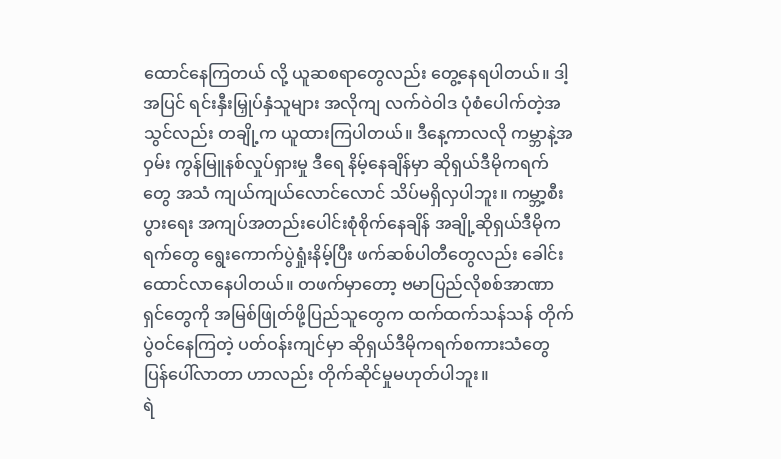ထောင်နေကြတယ် လို့ ယူဆစရာတွေလည်း တွေ့နေရပါတယ်။ ဒါ့အပြင် ရင်းနှီးမြှုပ်နှံသူများ အလိုကျ လက်ဝဲဝါဒ ပုံစံပေါက်တဲ့အသွင်လည်း တချို့က ယူထားကြပါတယ်။ ဒီနေ့ကာလလို ကမ္ဘာနဲ့အဝှမ်း ကွန်မြူနစ်လှုပ်ရှားမှု ဒီရေ နိမ့်နေချိန်မှာ ဆိုရှယ်ဒီမိုကရက်တွေ အသံ ကျယ်ကျယ်လောင်လောင် သိပ်မရှိလှပါဘူး။ ကမ္ဘာ့စီးပွားရေး အကျပ်အတည်းပေါင်းစုံစိုက်နေချိန် အချို့ဆိုရှယ်ဒီမိုကရက်တွေ ရွေးကောက်ပွဲရှုံးနိမ့်ပြီး ဖက်ဆစ်ပါတီတွေလည်း ခေါင်းထောင်လာနေပါတယ်။ တဖက်မှာတော့ ဗမာပြည်လိုစစ်အာဏာရှင်တွေကို အမြစ်ဖြုတ်ဖို့ပြည်သူတွေက ထက်ထက်သန်သန် တိုက်ပွဲဝင်နေကြတဲ့ ပတ်ဝန်းကျင်မှာ ဆိုရှယ်ဒီမိုကရက်စကားသံတွေ ပြန်ပေါ်လာတာ ဟာလည်း တိုက်ဆိုင်မှုမဟုတ်ပါဘူး။
ရဲ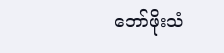ဘော်ဖိုးသံ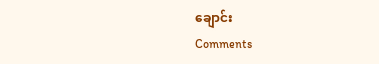ချောင်း
Comments